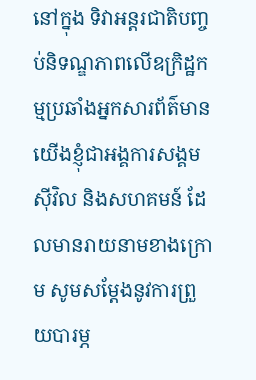នៅក្នុង ទិវាអន្តរជាតិបញ្ចប់និទណ្ឌភាពលើឧក្រិដ្ឋកម្មប្រឆាំងអ្នកសារព័ត៌មាន យើងខ្ញុំជាអង្គការសង្គមស៊ីវិល និងសហគមន៍ ដែលមានរាយនាមខាងក្រោម សូមសម្ដែងនូវការព្រួយបារម្ភ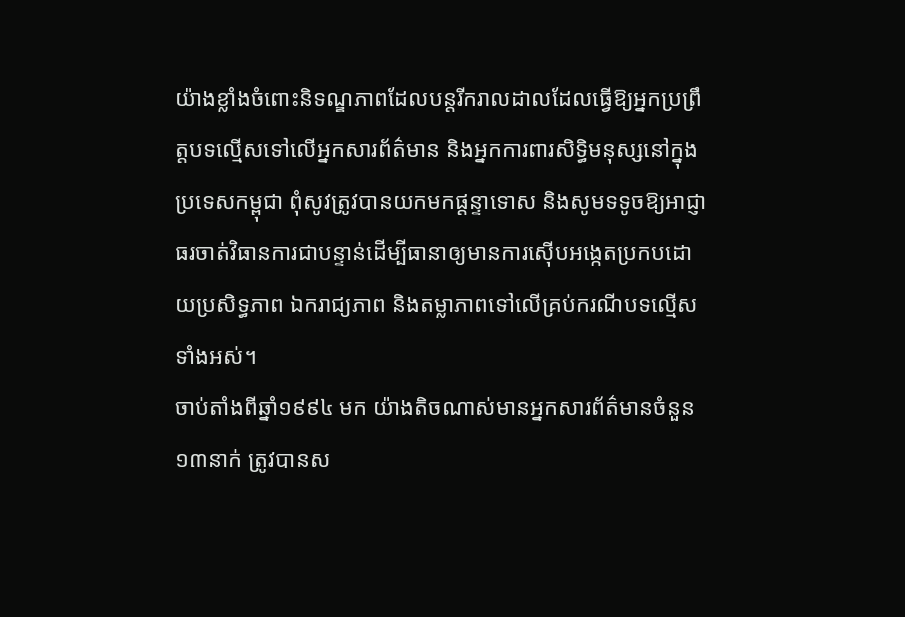យ៉ាងខ្លាំងចំពោះនិទណ្ឌភាពដែលបន្តរីករាលដាលដែលធ្វើឱ្យអ្នកប្រព្រឹត្តបទល្មើសទៅលើអ្នកសារព័ត៌មាន និងអ្នកការពារសិទ្ធិមនុស្សនៅក្នុងប្រទេសកម្ពុជា ពុំសូវត្រូវបានយកមកផ្តន្ទាទោស និងសូមទទូចឱ្យអាជ្ញាធរចាត់វិធានការជាបន្ទាន់ដើម្បីធានាឲ្យមានការស៊ើបអង្កេតប្រកបដោយប្រសិទ្ធភាព ឯករាជ្យភាព និងតម្លាភាពទៅលើគ្រប់ករណីបទល្មើសទាំងអស់។
ចាប់តាំងពីឆ្នាំ១៩៩៤ មក យ៉ាងតិចណាស់មានអ្នកសារព័ត៌មានចំនួន ១៣នាក់ ត្រូវបានស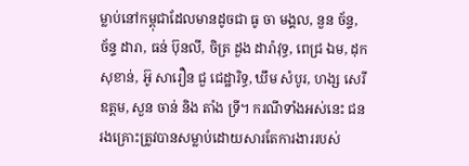ម្លាប់នៅកម្ពុជាដែលមានដូចជា ធូ ចា មង្គល, នួន ច័ន្ទ, ច័ន្ទ ដារា, ធន់ ប៊ុនលី, ចិត្រ ដួង ដារ៉ាវុទ្ធ, ពេជ្រ ឯម, ដុក សុខាន់, អ៊ូ សារឿន ជួ ជេដ្ឋារិទ្ធ, ឃឹម សំបូរ, ហង្ស សេរីឧត្តម, សួន ចាន់ និង តាំង ទ្រី។ ករណីទាំងអស់នេះ ជនរងគ្រោះត្រូវបានសម្លាប់ដោយសារតែការងាររបស់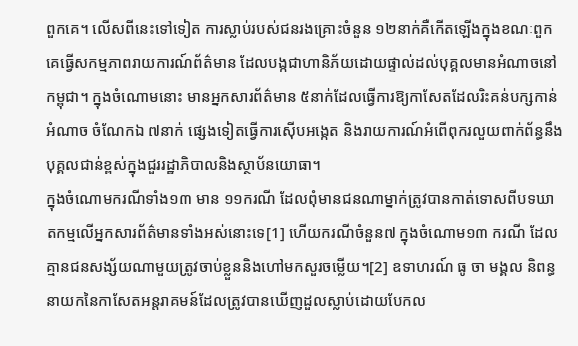ពួកគេ។ លើសពីនេះទៅទៀត ការស្លាប់របស់ជនរងគ្រោះចំនួន ១២នាក់គឺកើតឡើងក្នុងខណៈពួកគេធ្វើសកម្មភាពរាយការណ៍ព័ត៌មាន ដែលបង្កជាហានិភ័យដោយផ្ទាល់ដល់បុគ្គលមានអំណាចនៅកម្ពុជា។ ក្នុងចំណោមនោះ មានអ្នកសារព័ត៌មាន ៥នាក់ដែលធ្វើការឱ្យកាសែតដែលរិះគន់បក្សកាន់អំណាច ចំណែកឯ ៧នាក់ ផ្សេងទៀតធ្វើការស៊ើបអង្កេត និងរាយការណ៍អំពើពុករលួយពាក់ព័ន្ធនឹងបុគ្គលជាន់ខ្ពស់ក្នុងជួររដ្ឋាភិបាលនិងស្ថាប័នយោធា។
ក្នុងចំណោមករណីទាំង១៣ មាន ១១ករណី ដែលពុំមានជនណាម្នាក់ត្រូវបានកាត់ទោសពីបទឃាតកម្មលើអ្នកសារព័ត៌មានទាំងអស់នោះទេ[1] ហើយករណីចំនួន៧ ក្នុងចំណោម១៣ ករណី ដែលគ្មានជនសង្ស័យណាមួយត្រូវចាប់ខ្លួននិងហៅមកសួរចម្លើយ។[2] ឧទាហរណ៍ ធូ ចា មង្គល និពន្ធនាយកនៃកាសែតអន្តរាគមន៍ដែលត្រូវបានឃើញដួលស្លាប់ដោយបែកល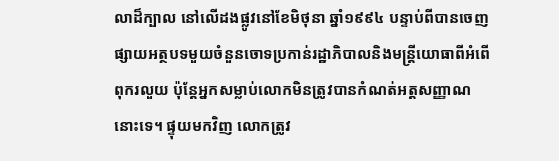លាដ៏ក្បាល នៅលើដងផ្លូវនៅខែមិថុនា ឆ្នាំ១៩៩៤ បន្ទាប់ពីបានចេញផ្សាយអត្ថបទមួយចំនួនចោទប្រកាន់រដ្ឋាភិបាលនិងមន្រ្តីយោធាពីអំពើពុករលួយ ប៉ុន្តែអ្នកសម្លាប់លោកមិនត្រូវបានកំណត់អត្តសញ្ញាណនោះទេ។ ផ្ទុយមកវិញ លោកត្រូវ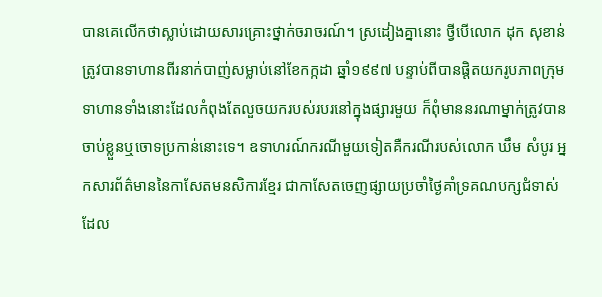បានគេលើកថាស្លាប់ដោយសារគ្រោះថ្នាក់ចរាចរណ៍។ ស្រដៀងគ្នានោះ ថ្វីបើលោក ដុក សុខាន់ ត្រូវបានទាហានពីរនាក់បាញ់សម្លាប់នៅខែកក្កដា ឆ្នាំ១៩៩៧ បន្ទាប់ពីបានផ្ដិតយករូបភាពក្រុមទាហានទាំងនោះដែលកំពុងតែលួចយករបស់របរនៅក្នុងផ្សារមួយ ក៏ពុំមាននរណាម្នាក់ត្រូវបានចាប់ខ្លួនឬចោទប្រកាន់នោះទេ។ ឧទាហរណ៍ករណីមួយទៀតគឺករណីរបស់លោក ឃឹម សំបូរ អ្នកសារព័ត៌មាននៃកាសែតមនសិការខ្មែរ ជាកាសែតចេញផ្សាយប្រចាំថ្ងៃគាំទ្រគណបក្សជំទាស់ដែល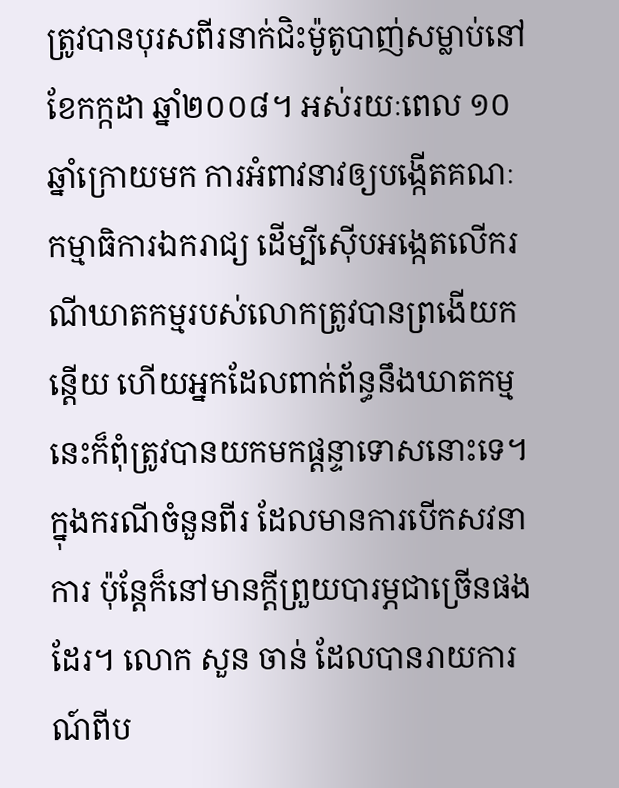ត្រូវបានបុរសពីរនាក់ជិះម៉ូតូបាញ់សម្លាប់នៅខែកក្កដា ឆ្នាំ២០០៨។ អស់រយៈពេល ១០ឆ្នាំក្រោយមក ការអំពាវនាវឲ្យបង្កើតគណៈកម្មាធិការឯករាជ្យ ដើម្បីស៊ើបអង្កេតលើករណីឃាតកម្មរបស់លោកត្រូវបានព្រងើយកន្តើយ ហើយអ្នកដែលពាក់ព័ន្ធនឹងឃាតកម្មនេះក៏ពុំត្រូវបានយកមកផ្តន្ទាទោសនោះទេ។
ក្នុងករណីចំនួនពីរ ដែលមានការបើកសវនាការ ប៉ុន្តែក៏នៅមានក្ដីព្រួយបារម្ភជាច្រើនផងដែរ។ លោក សួន ចាន់ ដែលបានរាយការណ៍ពីប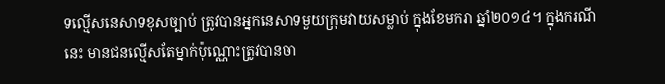ទល្មើសនេសាទខុសច្បាប់ ត្រូវបានអ្នកនេសាទមួយក្រុមវាយសម្លាប់ ក្នុងខែមករា ឆ្នាំ២០១៤។ ក្នុងករណីនេះ មានជនល្មើសតែម្នាក់ប៉ុណ្ណោះត្រូវបានចា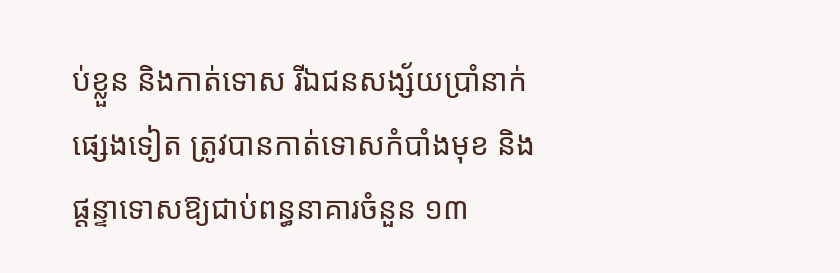ប់ខ្លួន និងកាត់ទោស រីឯជនសង្ស័យប្រាំនាក់ផ្សេងទៀត ត្រូវបានកាត់ទោសកំបាំងមុខ និងផ្តន្ទាទោសឱ្យជាប់ពន្ធនាគារចំនួន ១៣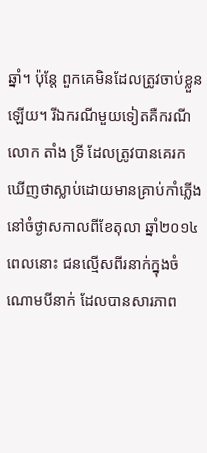ឆ្នាំ។ ប៉ុន្តែ ពួកគេមិនដែលត្រូវចាប់ខ្លួនឡើយ។ រីឯករណីមួយទៀតគឺករណីលោក តាំង ទ្រី ដែលត្រូវបានគេរកឃើញថាស្លាប់ដោយមានគ្រាប់កាំភ្លើងនៅចំថ្ងាសកាលពីខែតុលា ឆ្នាំ២០១៤ ពេលនោះ ជនល្មើសពីរនាក់ក្នុងចំណោមបីនាក់ ដែលបានសារភាព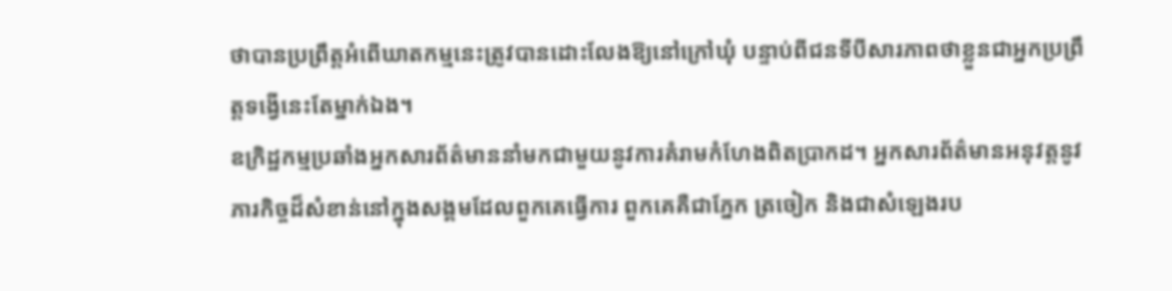ថាបានប្រព្រឹត្តអំពើឃាតកម្មនេះត្រូវបានដោះលែងឱ្យនៅក្រៅឃុំ បន្ទាប់ពីជនទីបីសារភាពថាខ្លួនជាអ្នកប្រព្រឹត្តទង្វើនេះតែម្នាក់ឯង។
ឧក្រិដ្ឋកម្មប្រឆាំងអ្នកសារព័ត៌មាននាំមកជាមួយនូវការគំរាមកំហែងពិតប្រាកដ។ អ្នកសារព័ត៌មានអនុវត្តនូវភារកិច្ចដ៏សំខាន់នៅក្នុងសង្គមដែលពួកគេធ្វើការ ពួកគេគឺជាភ្នែក ត្រចៀក និងជាសំឡេងរប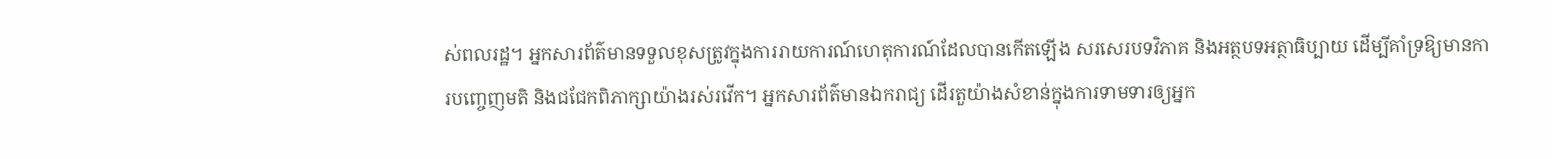ស់ពលរដ្ឋ។ អ្នកសារព័ត៌មានទទួលខុសត្រូវក្នុងការរាយការណ៍ហេតុការណ៍ដែលបានកើតឡើង សរសេរបទវិភាគ និងអត្ថបទអត្ថាធិប្បាយ ដើម្បីគាំទ្រឱ្យមានការបញ្ចេញមតិ និងជជែកពិភាក្សាយ៉ាងរស់រវើក។ អ្នកសារព័ត៌មានឯករាជ្យ ដើរតួយ៉ាងសំខាន់ក្នុងការទាមទារឲ្យអ្នក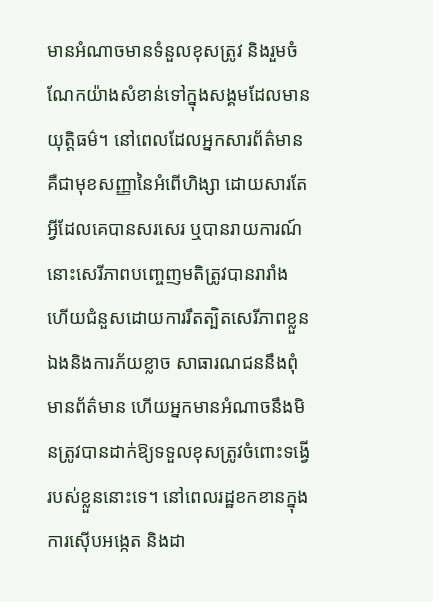មានអំណាចមានទំនួលខុសត្រូវ និងរួមចំណែកយ៉ាងសំខាន់ទៅក្នុងសង្គមដែលមានយុត្តិធម៌។ នៅពេលដែលអ្នកសារព័ត៌មានគឺជាមុខសញ្ញានៃអំពើហិង្សា ដោយសារតែអ្វីដែលគេបានសរសេរ ឬបានរាយការណ៍ នោះសេរីភាពបញ្ចេញមតិត្រូវបានរារាំង ហើយជំនួសដោយការរឹតត្បិតសេរីភាពខ្លួនឯងនិងការភ័យខ្លាច សាធារណជននឹងពុំមានព័ត៌មាន ហើយអ្នកមានអំណាចនឹងមិនត្រូវបានដាក់ឱ្យទទួលខុសត្រូវចំពោះទង្វើរបស់ខ្លួននោះទេ។ នៅពេលរដ្ឋខកខានក្នុងការស៊ើបអង្កេត និងដា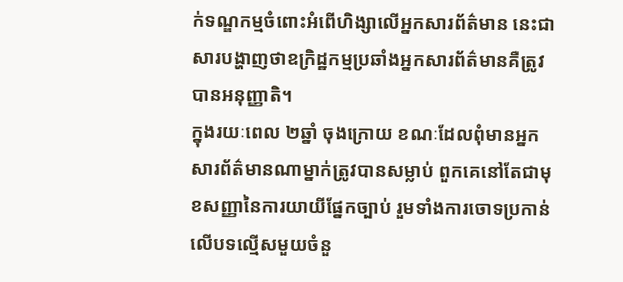ក់ទណ្ឌកម្មចំពោះអំពើហិង្សាលើអ្នកសារព័ត៌មាន នេះជាសារបង្ហាញថាឧក្រិដ្ឋកម្មប្រឆាំងអ្នកសារព័ត៌មានគឺត្រូវបានអនុញ្ញាតិ។
ក្នុងរយៈពេល ២ឆ្នាំ ចុងក្រោយ ខណៈដែលពុំមានអ្នកសារព័ត៌មានណាម្នាក់ត្រូវបានសម្លាប់ ពួកគេនៅតែជាមុខសញ្ញានៃការយាយីផ្នែកច្បាប់ រួមទាំងការចោទប្រកាន់លើបទល្មើសមួយចំនួ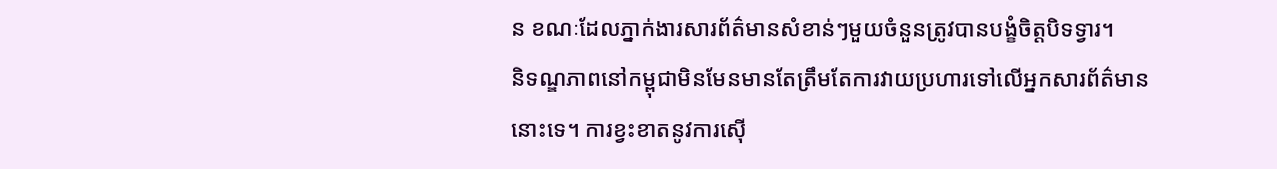ន ខណៈដែលភ្នាក់ងារសារព័ត៌មានសំខាន់ៗមួយចំនួនត្រូវបានបង្ខំចិត្តបិទទ្វារ។
និទណ្ឌភាពនៅកម្ពុជាមិនមែនមានតែត្រឹមតែការវាយប្រហារទៅលើអ្នកសារព័ត៌មាននោះទេ។ ការខ្វះខាតនូវការស៊ើ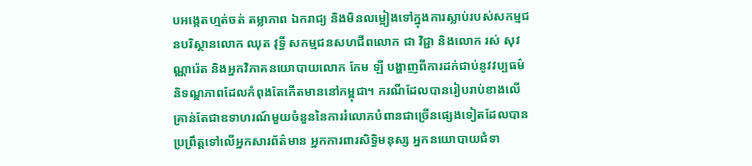បអង្កេតហ្មត់ចត់ តម្លាភាព ឯករាជ្យ និងមិនលម្អៀងទៅក្នុងការស្លាប់របស់សកម្មជនបរិស្ថានលោក ឈុត វុទ្ធី សកម្មជនសហជីពលោក ជា វិជ្ជា និងលោក រស់ សុវណ្ណារ៉េត និងអ្នកវិភាគនយោបាយលោក កែម ឡី បង្ហាញពីការដក់ជាប់នូវវប្បធម៌និទណ្ឌភាពដែលកំពុងតែកើតមាននៅកម្ពុជា។ ករណីដែលបានរៀបរាប់ខាងលើ គ្រាន់តែជាឧទាហរណ៍មួយចំនួននៃការរំលោភបំពានជាច្រើនផ្សេងទៀតដែលបានប្រព្រឹត្តទៅលើអ្នកសារព័ត៌មាន អ្នកការពារសិទ្ធិមនុស្ស អ្នកនយោបាយជំទា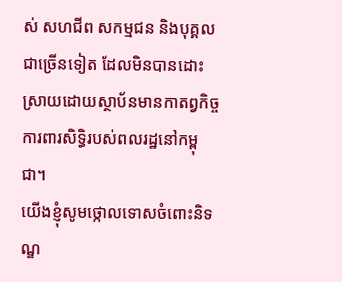ស់ សហជីព សកម្មជន និងបុគ្គលជាច្រើនទៀត ដែលមិនបានដោះស្រាយដោយស្ថាប័នមានកាតព្វកិច្ចការពារសិទ្ធិរបស់ពលរដ្ឋនៅកម្ពុជា។
យើងខ្ញុំសូមថ្កោលទោសចំពោះនិទណ្ឌ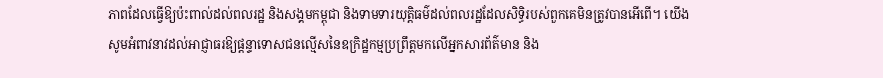ភាពដែលធ្វើឱ្យប៉ះពាល់ដល់ពលរដ្ឋ និងសង្គមកម្ពុជា និងទាមទារយុត្តិធម៌ដល់ពលរដ្ឋដែលសិទ្ធិរបស់ពួកគេមិនត្រូវបានអើពើ។ យើងសូមអំពាវនាវដល់អាជ្ញាធរឱ្យផ្តន្ទាទោសជនល្មើសនៃឧក្រិដ្ឋកម្មប្រព្រឹត្តមកលើអ្នកសារព័ត៌មាន និង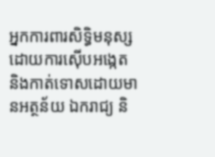អ្នកការពារសិទ្ធិមនុស្ស ដោយការស៊ើបអង្កេត និងកាត់ទោសដោយមានអត្ថន័យ ឯករាជ្យ និ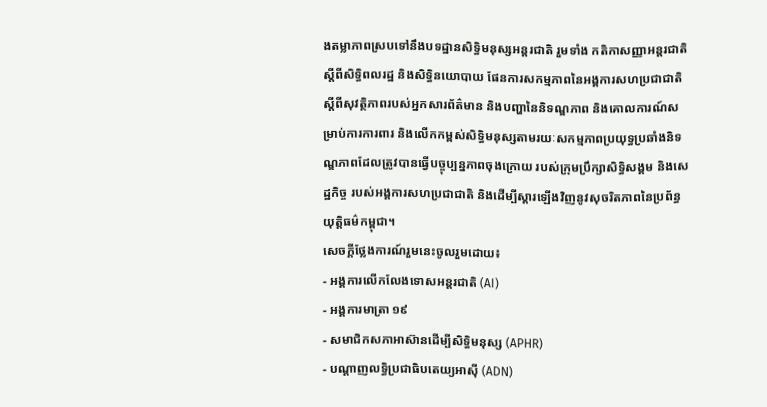ងតម្លាភាពស្របទៅនឹងបទដ្ឋានសិទ្ធិមនុស្សអន្តរជាតិ រួមទាំង កតិកាសញ្ញាអន្តរជាតិស្ដីពីសិទ្ធិពលរដ្ឋ និងសិទ្ធិនយោបាយ ផែនការសកម្មភាពនៃអង្គការសហប្រជាជាតិ ស្ដីពីសុវត្ថិភាពរបស់អ្នកសារព័ត៌មាន និងបញ្ហានៃនិទណ្ឌភាព និងគោលការណ៍សម្រាប់ការការពារ និងលើកកម្ពស់សិទ្ធិមនុស្សតាមរយៈសកម្មភាពប្រយុទ្ធប្រឆាំងនិទណ្ឌភាពដែលត្រូវបានធ្វើបច្ចុប្បន្នភាពចុងក្រោយ របស់ក្រុមប្រឹក្សាសិទ្ធិសង្គម និងសេដ្ឋកិច្ច របស់អង្គការសហប្រជាជាតិ និងដើម្បីស្ដារឡើងវិញនូវសុចរិតភាពនៃប្រព័ន្ធយុត្តិធម៌កម្ពុជា។
សេចក្ដីថ្លែងការណ៍រួមនេះចូលរួមដោយ៖
- អង្គការលើកលែងទោសអន្តរជាតិ (AI)
- អង្គការមាត្រា ១៩
- សមាជិកសភាអាស៊ានដើម្បីសិទ្ធិមនុស្ស (APHR)
- បណ្ដាញលទ្ធិប្រជាធិបតេយ្យអាស៊ី (ADN)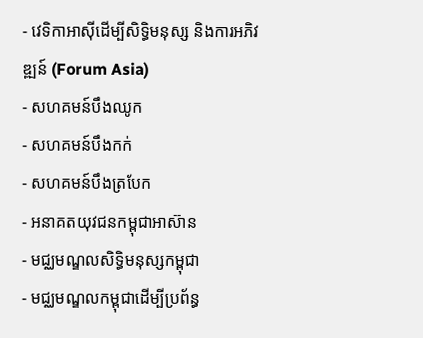- វេទិកាអាស៊ីដើម្បីសិទ្ធិមនុស្ស និងការអភិវឌ្ឍន៍ (Forum Asia)
- សហគមន៍បឹងឈូក
- សហគមន៍បឹងកក់
- សហគមន៍បឹងត្របែក
- អនាគតយុវជនកម្ពុជាអាស៊ាន
- មជ្ឈមណ្ឌលសិទ្ធិមនុស្សកម្ពុជា
- មជ្ឈមណ្ឌលកម្ពុជាដើម្បីប្រព័ន្ធ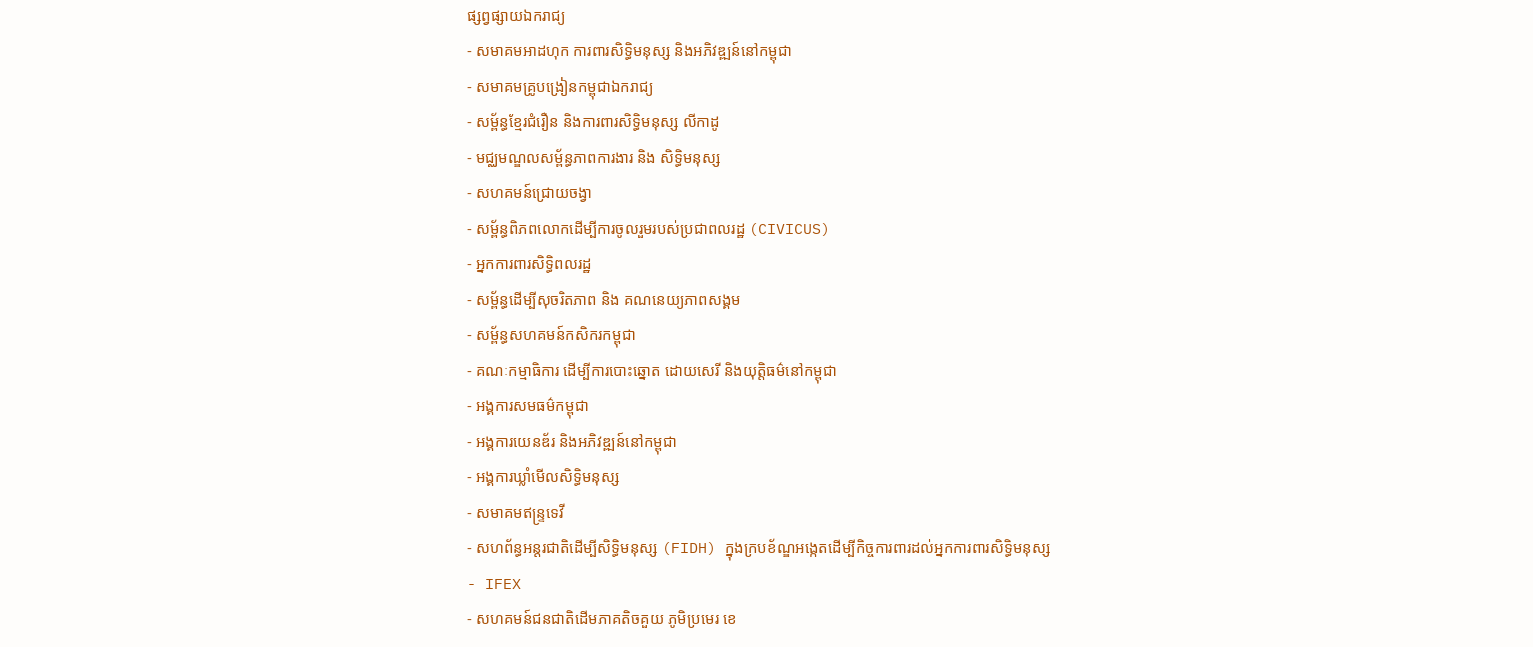ផ្សព្វផ្សាយឯករាជ្យ
- សមាគមអាដហុក ការពារសិទ្ធិមនុស្ស និងអភិវឌ្ឍន៍នៅកម្ពុជា
- សមាគមគ្រូបង្រៀនកម្ពុជាឯករាជ្យ
- សម្ព័ន្ធខ្មែរជំរឿន និងការពារសិទ្ធិមនុស្ស លីកាដូ
- មជ្ឈមណ្ឌលសម្ព័ន្ធភាពការងារ និង សិទ្ធិមនុស្ស
- សហគមន៍ជ្រោយចង្វា
- សម្ព័ន្ធពិភពលោកដើម្បីការចូលរួមរបស់ប្រជាពលរដ្ឋ (CIVICUS)
- អ្នកការពារសិទ្ធិពលរដ្ឋ
- សម្ព័ន្ធដើម្បីសុចរិតភាព និង គណនេយ្យភាពសង្គម
- សម្ព័ន្ធសហគមន៍កសិករកម្ពុជា
- គណៈកម្មាធិការ ដើម្បីការបោះឆ្នោត ដោយសេរី និងយុត្តិធម៌នៅកម្ពុជា
- អង្គការសមធម៌កម្ពុជា
- អង្គការយេនឌ័រ និងអភិវឌ្ឍន៍នៅកម្ពុជា
- អង្គការឃ្លាំមើលសិទ្ធិមនុស្ស
- សមាគមឥន្ទ្រទេវី
- សហព័ន្ធអន្តរជាតិដើម្បីសិទ្ធិមនុស្ស (FIDH) ក្នុងក្របខ័ណ្ឌអង្កេតដើម្បីកិច្ចការពារដល់អ្នកការពារសិទ្ធិមនុស្ស
- IFEX
- សហគមន៍ជនជាតិដើមភាគតិចគួយ ភូមិប្រមេរ ខេ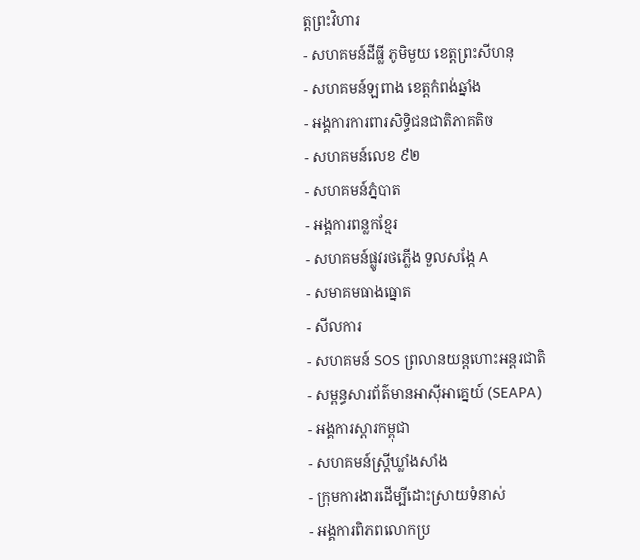ត្តព្រះវិហារ
- សហគមន៍ដីធ្លី ភូមិមួយ ខេត្តព្រះសីហនុ
- សហគមន៍ឡពាង ខេត្តកំពង់ឆ្នាំង
- អង្គការការពារសិទ្ធិជនជាតិភាគតិច
- សហគមន៍លេខ ៩២
- សហគមន៍ភ្នំបាត
- អង្គការពន្លកខ្មែរ
- សហគមន៍ផ្លូវរថភ្លើង ទួលសង្កែ A
- សមាគមធាងធ្នោត
- សីលការ
- សហគមន៍ SOS ព្រលានយន្តហោះអន្តរជាតិ
- សម្ពន្ធសារព័ត៌មានអាស៊ីអាគ្នេយ៍ (SEAPA)
- អង្គការស្តារកម្ពុជា
- សហគមន៍ស្រ្តីឃ្លាំងសាំង
- ក្រុមការងារដើម្បីដោះស្រាយទំនាស់
- អង្គការពិភពលោកប្រ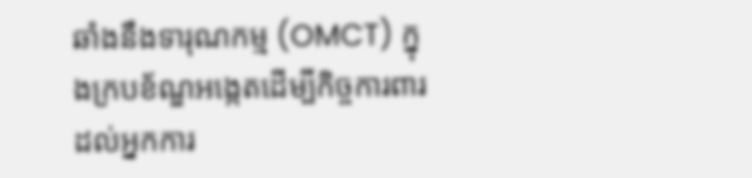ឆាំងនឹងទារុណកម្ម (OMCT) ក្នុងក្របខ័ណ្ឌអង្កេតដើម្បីកិច្ចការពារដល់អ្នកការ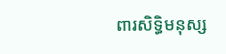ពារសិទ្ធិមនុស្ស